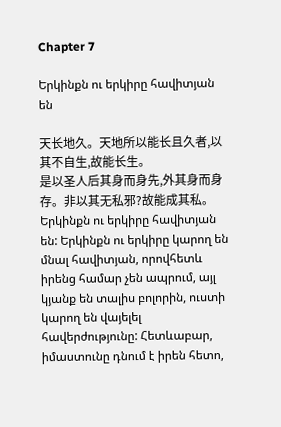Chapter 7

Երկինքն ու երկիրը հավիտյան են

天长地久。天地所以能长且久者,以其不自生,故能长生。
是以圣人后其身而身先,外其身而身存。非以其无私邪?故能成其私。
Երկինքն ու երկիրը հավիտյան են: Երկինքն ու երկիրը կարող են մնալ հավիտյան, որովհետև իրենց համար չեն ապրում, այլ կյանք են տալիս բոլորին, ուստի կարող են վայելել հավերժությունը: Հետևաբար, իմաստունը դնում է իրեն հետո,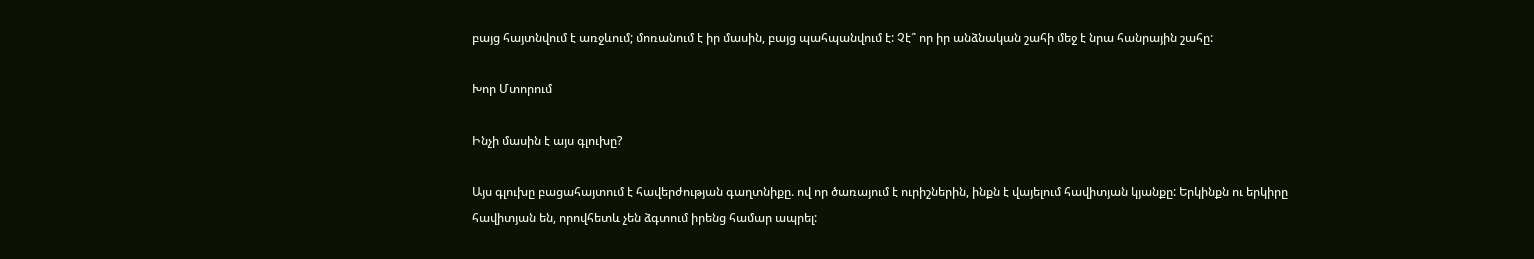բայց հայտնվում է առջևում; մոռանում է իր մասին, բայց պահպանվում է: Չէ՞ որ իր անձնական շահի մեջ է նրա հանրային շահը:

Խոր Մտորում

Ինչի մասին է այս գլուխը?

Այս գլուխը բացահայտում է հավերժության գաղտնիքը. ով որ ծառայում է ուրիշներին, ինքն է վայելում հավիտյան կյանքը: Երկինքն ու երկիրը հավիտյան են, որովհետև չեն ձգտում իրենց համար ապրել: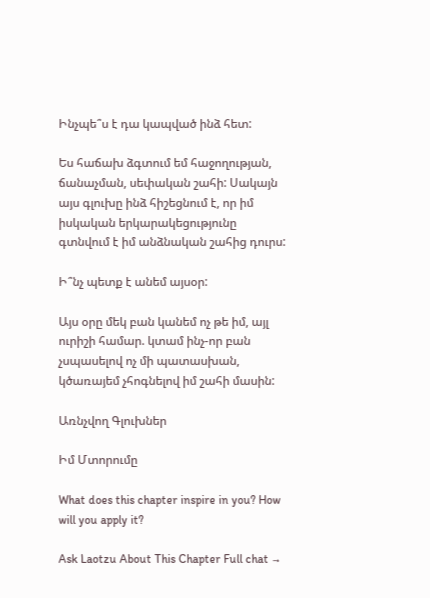Ինչպե՞ս է դա կապված ինձ հետ:

Ես հաճախ ձգտում եմ հաջողության, ճանաչման, սեփական շահի: Սակայն այս գլուխը ինձ հիշեցնում է, որ իմ իսկական երկարակեցությունը գտնվում է իմ անձնական շահից դուրս:

Ի՞նչ պետք է անեմ այսօր:

Այս օրը մեկ բան կանեմ ոչ թե իմ, այլ ուրիշի համար. կտամ ինչ-որ բան չսպասելով ոչ մի պատասխան, կծառայեմ չհոգնելով իմ շահի մասին:

Առնչվող Գլուխներ

Իմ Մտորումը

What does this chapter inspire in you? How will you apply it?

Ask Laotzu About This Chapter Full chat →